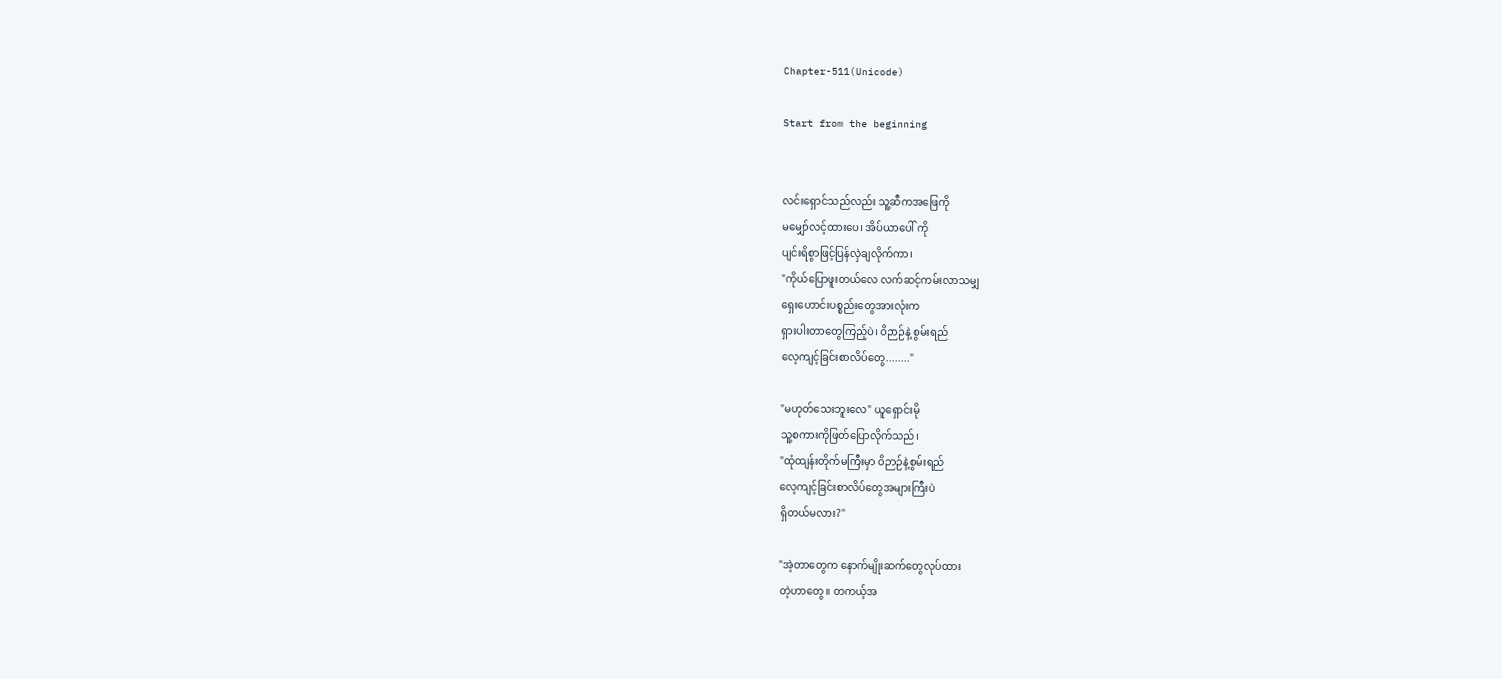Chapter-511(Unicode)

Start from the beginning


လင်းရှောင်သည်လည်း သူ့ဆီကအဖြေကို
မမျှော်လင့်ထားပေ၊ အိပ်ယာပေါ် ကို
ပျင်းရိစွာဖြင့်ပြန်လှဲချလိုက်ကာ၊
"ကိုယ်ပြောဖူးတယ်လေ လက်ဆင့်ကမ်းလာသမျှ
ရှေးဟောင်းပစ္စည်းတွေအားလုံးက
ရှားပါးတာတွေကြည့်ပဲ၊ ဝိဉာဉ်နဲ့ စွမ်းရည်
လေ့ကျင့်ခြင်းစာလိပ်တွေ........"

"မဟုတ်သေးဘူးလေ" ယူရှောင်းမို
သူ့စကားကိုဖြတ်ပြောလိုက်သည်၊
"ထုံထျန်းတိုက်မကြီးမှာ ဝိဉာဉ်နဲ့စွမ်းရည်
လေ့ကျင့်ခြင်းစာလိပ်တွေအများကြီးပဲ
ရှိတယ်မလား?"

"အဲ့တာတွေက နောက်မျိုးဆက်တွေလုပ်ထား
တဲ့ဟာတွေ။ တကယ့်အ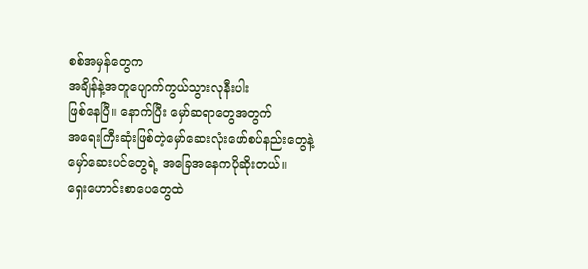စစ်အမှန်တွေက
အချိန်နဲ့အတူပျောက်ကွယ်သွားလုနီးပါး
ဖြစ်နေပြီ။ နောက်ပြီး မှော်ဆရာတွေအတွက်
အရေးကြီးဆုံးဖြစ်တဲ့မှော်ဆေးလုံးဖော်စပ်နည်းတွေနဲ့
မှော်ဆေးပင်တွေရဲ့ အခြေအနေကပိုဆိုးတယ်။
ရှေးဟောင်းစာပေတွေထဲ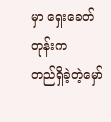မှာ ရှေးခေတ်တုန်းက
တည်ရှိခဲ့တဲ့မှော်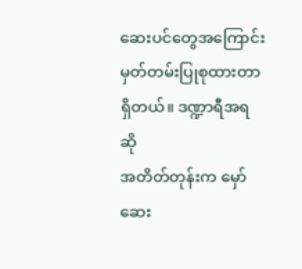ဆေးပင်တွေအကြောင်း
မှတ်တမ်းပြုစုထားတာရှိတယ်။ ဒဏ္ဍာရီအရဆို
အတိတ်တုန်းက မှော်ဆေး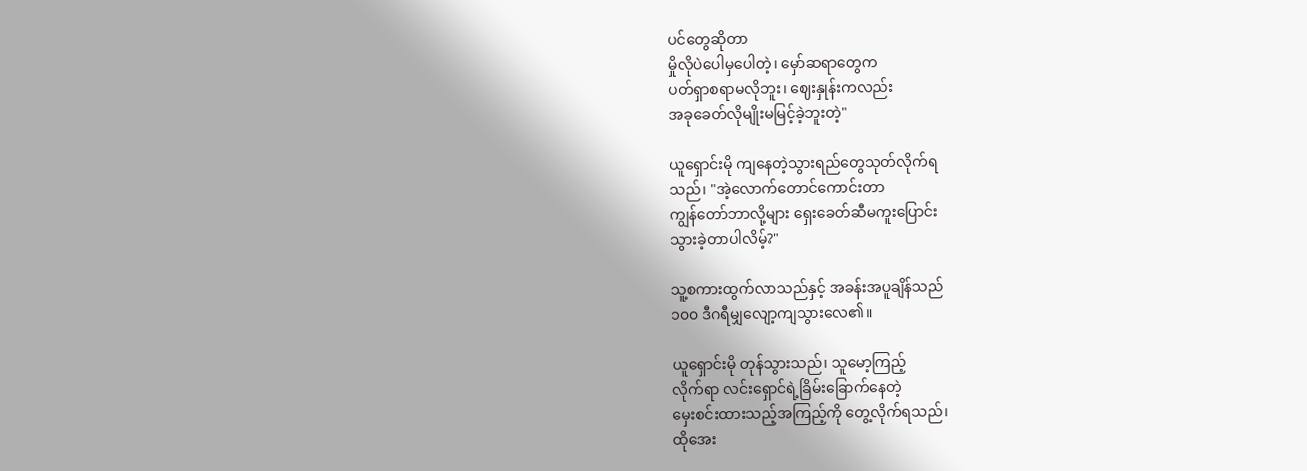ပင်တွေဆိုတာ
မှိုလိုပဲပေါမှပေါတဲ့၊ မှော်ဆရာတွေက
ပတ်ရှာစရာမလိုဘူး၊ ဈေးနှုန်းကလည်း
အခုခေတ်လိုမျိုးမမြင့်ခဲ့ဘူးတဲ့"

ယူရှောင်းမို ကျနေတဲ့သွားရည်တွေသုတ်လိုက်ရ
သည်၊ "အဲ့လောက်တောင်ကောင်းတာ
ကျွန်တော်ဘာလို့များ ရှေးခေတ်ဆီမကူးပြောင်း
သွားခဲ့တာပါလိမ့်?"

သူ့စကားထွက်လာသည်နှင့် အခန်းအပူချိန်သည်
၁၀၀ ဒီဂရီမျှလျော့ကျသွားလေ၏။

ယူရှောင်းမို တုန်သွားသည်၊ သူမော့ကြည့်
လိုက်ရာ လင်းရှောင်ရဲ့ခြိမ်းခြောက်နေတဲ့
မှေးစင်းထားသည့်အကြည့်ကို တွေ့လိုက်ရသည်၊
ထိုအေး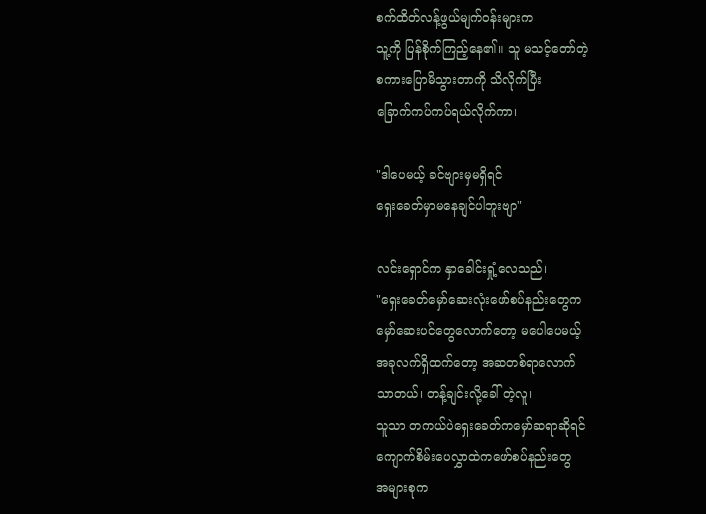စက်ထိတ်လန့်ဖွယ်မျက်ဝန်းများက
သူ့ကို ပြန်စိုက်ကြည့်နေ၏။ သူ မသင့်တော်တဲ့
စကားပြောမိသွားတာကို သိလိုက်ပြီး
ခြောက်ကပ်ကပ်ရယ်လိုက်ကာ၊

"ဒါပေမယ့် ခင်ဗျားမှမရှိရင်
ရှေးခေတ်မှာမနေချင်ပါဘူးဗျာ"

လင်းရှောင်က နှာခေါင်းရှုံ့လေသည်၊
"ရှေးခေတ်မှော်ဆေးလုံးဖော်စပ်နည်းတွေက
မှော်ဆေးပင်တွေလောက်တော့ မပေါပေမယ့်
အခုလက်ရှိထက်တော့ အဆတစ်ရာလောက်
သာတယ်၊ တန့်ချင်းလို့ခေါ် တဲ့လူ၊
သူသာ တကယ်ပဲရှေးခေတ်ကမှော်ဆရာဆိုရင်
ကျောက်စိမ်းပေလွှာထဲကဖော်စပ်နည်းတွေ
အများစုက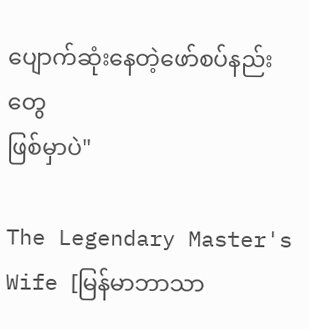ပျောက်ဆုံးနေတဲ့ဖော်စပ်နည်းတွေ
ဖြစ်မှာပဲ"

The Legendary Master's Wife [မြန်မာဘာသာ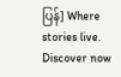ပြန်] Where stories live. Discover now